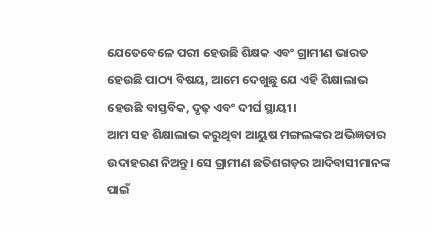ଯେତେବେଳେ ପରୀ ହେଉଛି ଶିକ୍ଷକ ଏବଂ ଗ୍ରାମୀଣ ଭାରତ ହେଉଛି ପାଠ୍ୟ ବିଷୟ, ଆମେ ଦେଖୁଛୁ ଯେ ଏହି ଶିକ୍ଷାଲାଭ ହେଉଛି ବାସ୍ତବିକ, ଦୃଢ଼ ଏବଂ ଦୀର୍ଘ ସ୍ଥାୟୀ।
ଆମ ସହ ଶିକ୍ଷାଲାଭ କରୁଥିବା ଆୟୁଷ ମଙ୍ଗଲଙ୍କର ଅଭିଜ୍ଞତାର ଉଦାହରଣ ନିଅନ୍ତୁ। ସେ ଗ୍ରାମୀଣ ଛତିଶଗଡ଼ର ଆଦିବାସୀମାନଙ୍କ ପାଇଁ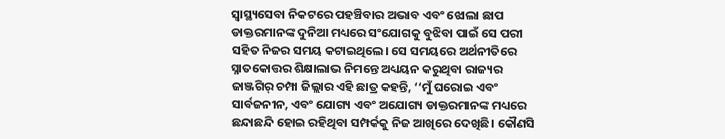ସ୍ୱାସ୍ଥ୍ୟସେବା ନିକଟରେ ପହଞ୍ଚିବାର ଅଭାବ ଏବଂ ଝୋଲା ଛାପ ଡାକ୍ତରମାନଙ୍କ ଦୁନିଆ ମଧ୍ୟରେ ସଂଯୋଗକୁ ବୁଝିବା ପାଇଁ ସେ ପରୀ ସହିତ ନିଜର ସମୟ କଟାଇଥିଲେ। ସେ ସମୟରେ ଅର୍ଥନୀତିରେ ସ୍ନାତକୋତ୍ତର ଶିକ୍ଷାଲାଭ ନିମନ୍ତେ ଅଧ୍ୟୟନ କରୁଥିବା ରାଜ୍ୟର ଜାଞ୍ଜଗିର୍ ଚମ୍ପା ଜିଲ୍ଲାର ଏହି ଛାତ୍ର କହନ୍ତି, ‘‘ମୁଁ ଘରୋଇ ଏବଂ ସାର୍ବଜନୀନ, ଏବଂ ଯୋଗ୍ୟ ଏବଂ ଅଯୋଗ୍ୟ ଡାକ୍ତରମାନଙ୍କ ମଧ୍ୟରେ ଛନ୍ଦାଛନ୍ଦି ହୋଇ ରହିଥିବା ସମ୍ପର୍କକୁ ନିଜ ଆଖିରେ ଦେଖିଛି। କୌଣସି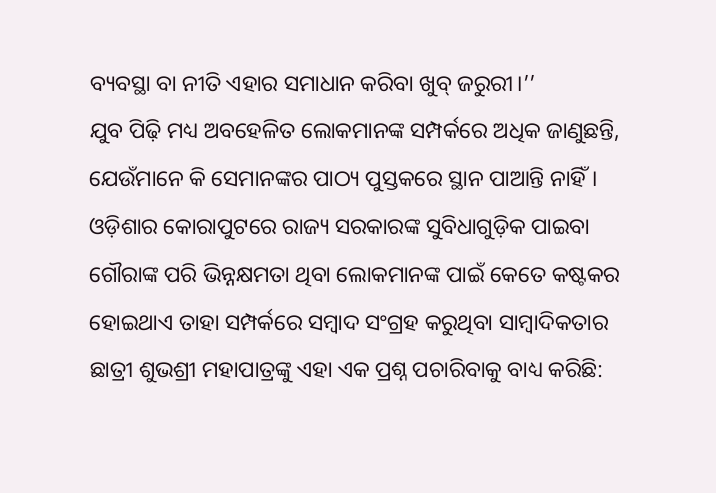ବ୍ୟବସ୍ଥା ବା ନୀତି ଏହାର ସମାଧାନ କରିବା ଖୁବ୍ ଜରୁରୀ।’’
ଯୁବ ପିଢ଼ି ମଧ୍ୟ ଅବହେଳିତ ଲୋକମାନଙ୍କ ସମ୍ପର୍କରେ ଅଧିକ ଜାଣୁଛନ୍ତି, ଯେଉଁମାନେ କି ସେମାନଙ୍କର ପାଠ୍ୟ ପୁସ୍ତକରେ ସ୍ଥାନ ପାଆନ୍ତି ନାହିଁ। ଓଡ଼ିଶାର କୋରାପୁଟରେ ରାଜ୍ୟ ସରକାରଙ୍କ ସୁବିଧାଗୁଡ଼ିକ ପାଇବା ଗୌରାଙ୍କ ପରି ଭିନ୍ନକ୍ଷମତା ଥିବା ଲୋକମାନଙ୍କ ପାଇଁ କେତେ କଷ୍ଟକର ହୋଇଥାଏ ତାହା ସମ୍ପର୍କରେ ସମ୍ବାଦ ସଂଗ୍ରହ କରୁଥିବା ସାମ୍ବାଦିକତାର ଛାତ୍ରୀ ଶୁଭଶ୍ରୀ ମହାପାତ୍ରଙ୍କୁ ଏହା ଏକ ପ୍ରଶ୍ନ ପଚାରିବାକୁ ବାଧ୍ୟ କରିଛି: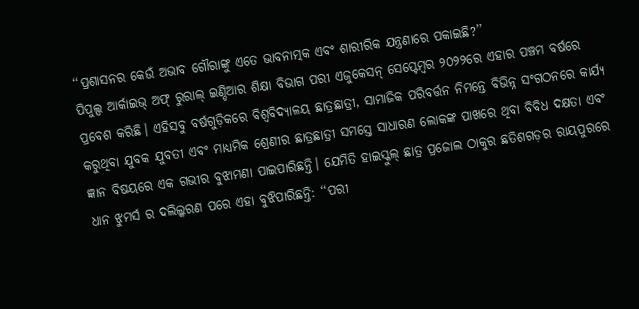‘‘ପ୍ରଶାସନର କେଉଁ ଅଭାବ ଗୌରାଙ୍କୁ ଏତେ ଭାବନାତ୍ମକ ଏବଂ ଶାରୀରିକ ଯନ୍ତ୍ରଣାରେ ପକାଇଛି?’’
ପିପୁଲ୍ସ ଆର୍କାଇଭ୍ ଅଫ୍ ରୁରାଲ୍ ଇଣ୍ଡିଆର ଶିକ୍ଷା ବିଭାଗ ପରୀ ଏଜୁକେସନ୍ ସେପ୍ଟେମ୍ବର ୨୦୨୨ରେ ଏହାର ପଞ୍ଚମ ବର୍ଷରେ ପ୍ରବେଶ କରିଛି। ଏହିସବୁ ବର୍ଷଗୁଡ଼ିକରେ ବିଶ୍ୱବିଦ୍ୟାଳୟ ଛାତ୍ରଛାତ୍ରୀ, ସାମାଜିକ ପରିବର୍ତ୍ତନ ନିମନ୍ତେ ବିଭିନ୍ନ ସଂଗଠନରେ କାର୍ଯ୍ୟ କରୁଥିବା ଯୁବକ ଯୁବତୀ ଏବଂ ମାଧ୍ୟମିକ ଶ୍ରେଣୀର ଛାତ୍ରଛାତ୍ରୀ ସମସ୍ତେ ସାଧାରଣ ଲୋକଙ୍କ ପାଖରେ ଥିବା ବିବିଧ ଦକ୍ଷତା ଏବଂ ଜ୍ଞାନ ବିଷୟରେ ଏକ ଗଭୀର ବୁଝାମଣା ପାଇପାରିଛନ୍ତି। ଯେମିତି ହାଇସ୍କୁଲ୍ ଛାତ୍ର ପ୍ରଜୋଲ ଠାକୁର ଛତିଶଗଡ଼ର ରାୟପୁରରେ ଧାନ ଝୁମର୍ସ ର ଦଲିଲ୍କରଣ ପରେ ଏହା ବୁଝିପାରିଛନ୍ତି: ‘‘ପରୀ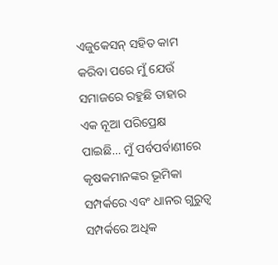ଏଜୁକେସନ୍ ସହିତ କାମ କରିବା ପରେ ମୁଁ ଯେଉଁ ସମାଜରେ ରହୁଛି ତାହାର ଏକ ନୂଆ ପରିପ୍ରେକ୍ଷ ପାଇଛି… ମୁଁ ପର୍ବପର୍ବାଣୀରେ କୃଷକମାନଙ୍କର ଭୂମିକା ସମ୍ପର୍କରେ ଏବଂ ଧାନର ଗୁରୁତ୍ୱ ସମ୍ପର୍କରେ ଅଧିକ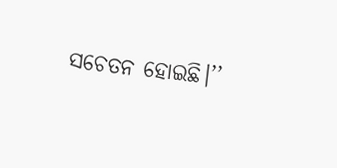ସଚେତନ ହୋଇଛି।’’